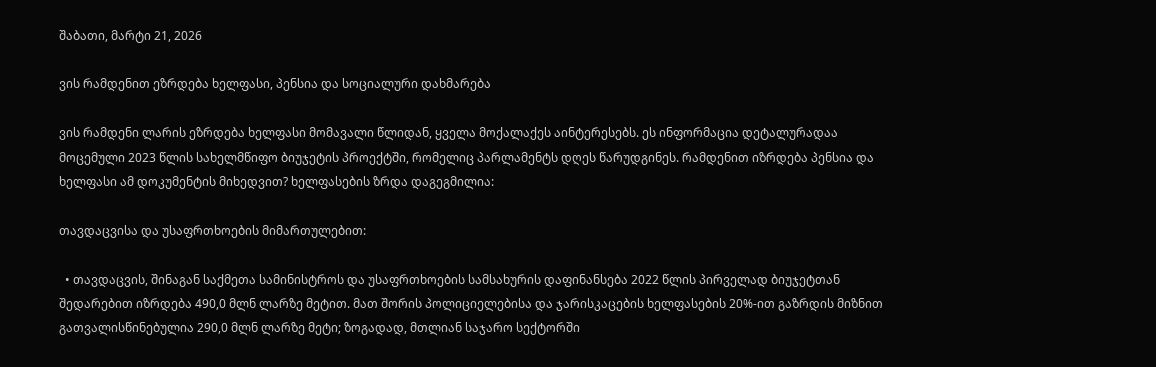შაბათი, მარტი 21, 2026

ვის რამდენით ეზრდება ხელფასი, პენსია და სოციალური დახმარება

ვის რამდენი ლარის ეზრდება ხელფასი მომავალი წლიდან, ყველა მოქალაქეს აინტერესებს. ეს ინფორმაცია დეტალურადაა მოცემული 2023 წლის სახელმწიფო ბიუჯეტის პროექტში, რომელიც პარლამენტს დღეს წარუდგინეს. რამდენით იზრდება პენსია და ხელფასი ამ დოკუმენტის მიხედვით? ხელფასების ზრდა დაგეგმილია:

თავდაცვისა და უსაფრთხოების მიმართულებით:

  • თავდაცვის, შინაგან საქმეთა სამინისტროს და უსაფრთხოების სამსახურის დაფინანსება 2022 წლის პირველად ბიუჯეტთან შედარებით იზრდება 490,0 მლნ ლარზე მეტით. მათ შორის პოლიციელებისა და ჯარისკაცების ხელფასების 20%-ით გაზრდის მიზნით გათვალისწინებულია 290,0 მლნ ლარზე მეტი; ზოგადად, მთლიან საჯარო სექტორში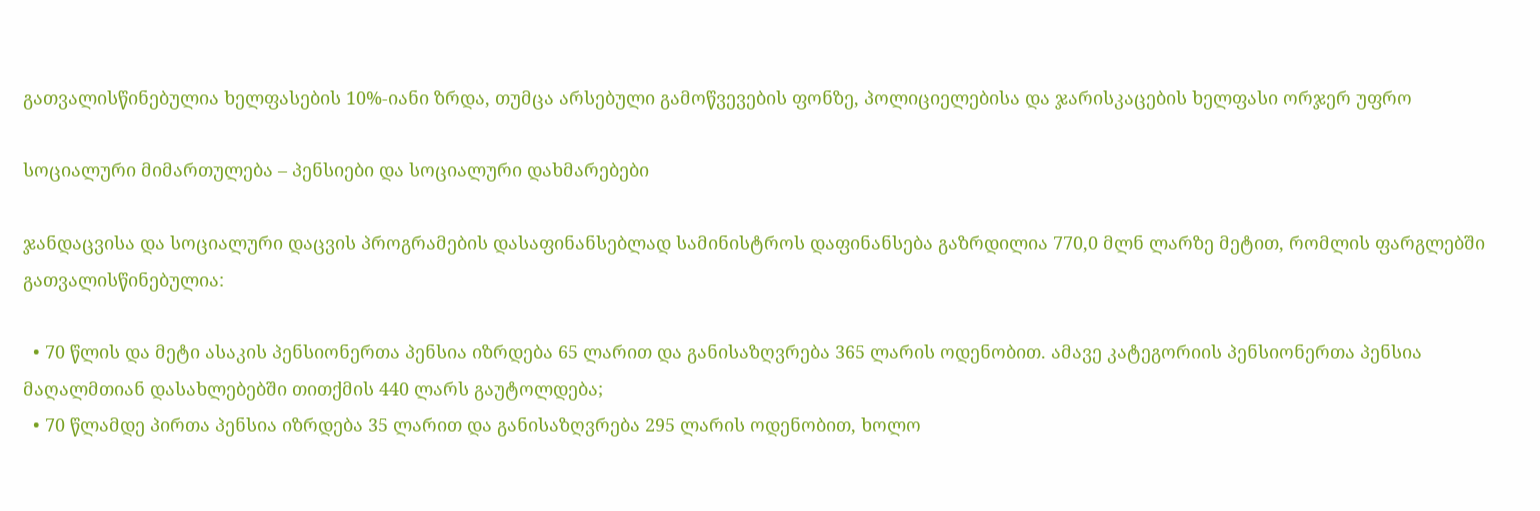გათვალისწინებულია ხელფასების 10%-იანი ზრდა, თუმცა არსებული გამოწვევების ფონზე, პოლიციელებისა და ჯარისკაცების ხელფასი ორჯერ უფრო

სოციალური მიმართულება – პენსიები და სოციალური დახმარებები

ჯანდაცვისა და სოციალური დაცვის პროგრამების დასაფინანსებლად სამინისტროს დაფინანსება გაზრდილია 770,0 მლნ ლარზე მეტით, რომლის ფარგლებში გათვალისწინებულია:

  • 70 წლის და მეტი ასაკის პენსიონერთა პენსია იზრდება 65 ლარით და განისაზღვრება 365 ლარის ოდენობით. ამავე კატეგორიის პენსიონერთა პენსია მაღალმთიან დასახლებებში თითქმის 440 ლარს გაუტოლდება;
  • 70 წლამდე პირთა პენსია იზრდება 35 ლარით და განისაზღვრება 295 ლარის ოდენობით, ხოლო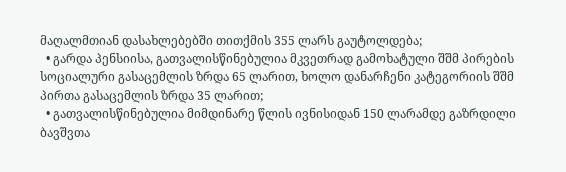მაღალმთიან დასახლებებში თითქმის 355 ლარს გაუტოლდება;
  • გარდა პენსიისა, გათვალისწინებულია მკვეთრად გამოხატული შშმ პირების სოციალური გასაცემლის ზრდა 65 ლარით, ხოლო დანარჩენი კატეგორიის შშმ პირთა გასაცემლის ზრდა 35 ლარით;
  • გათვალისწინებულია მიმდინარე წლის ივნისიდან 150 ლარამდე გაზრდილი ბავშვთა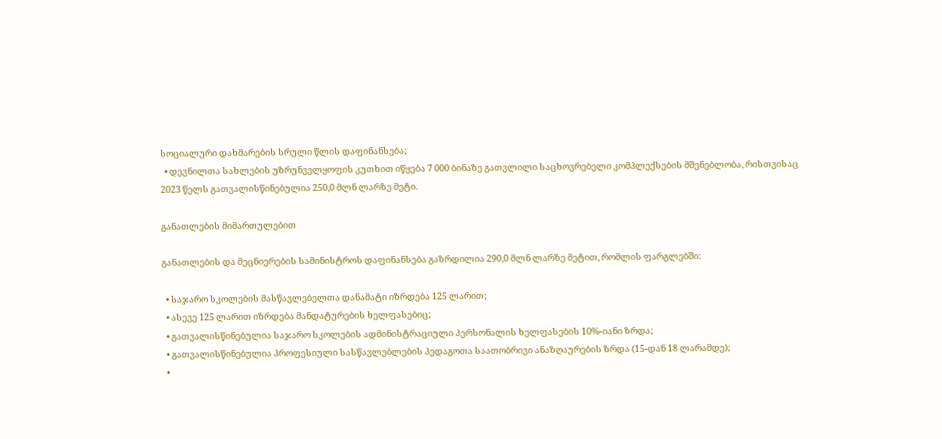სოციალური დახმარების სრული წლის დაფინანსება;
  • დევნილთა სახლების უზრუნველყოფის კუთხით იწყება 7 000 ბინაზე გათვლილი საცხოვრებელი კომპლექსების მშენებლობა, რისთვისაც 2023 წელს გათვალისწინებულია 250,0 მლნ ლარზე მეტი.

განათლების მიმართულებით

განათლების და მეცნიერების სამინისტროს დაფინანსება გაზრდილია 290,0 მლნ ლარზე მეტით, რომლის ფარგლებში:

  • საჯარო სკოლების მასწავლებელთა დანამატი იზრდება 125 ლარით;
  • ასევე 125 ლარით იზრდება მანდატურების ხელფასებიც;
  • გათვალისწინებულია საჯარო სკოლების ადმინისტრაციული პერსონალის ხელფასების 10%-იანი ზრდა;
  • გათვალისწინებულია პროფესიული სასწავლებლების პედაგოთა საათობრივი ანაზღაურების ზრდა (15-დან 18 ლარამდე);
  •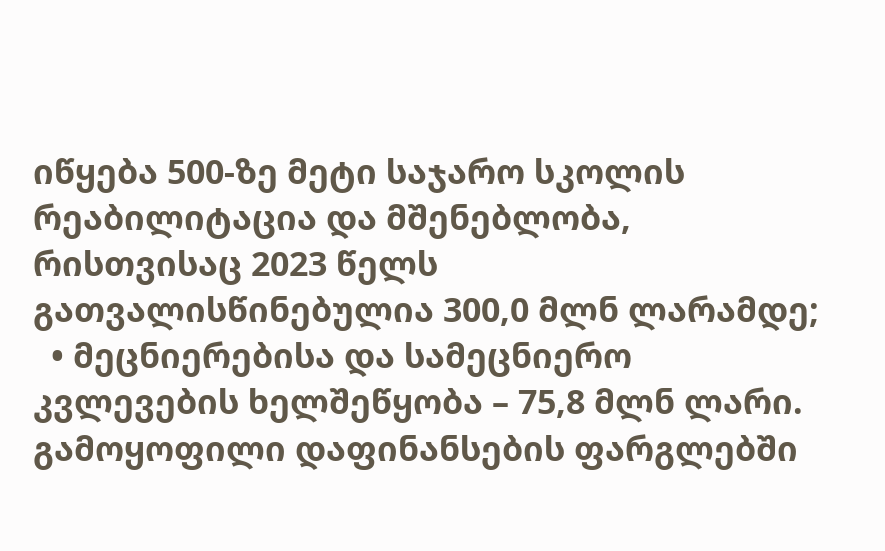იწყება 500-ზე მეტი საჯარო სკოლის რეაბილიტაცია და მშენებლობა, რისთვისაც 2023 წელს გათვალისწინებულია 300,0 მლნ ლარამდე;
  • მეცნიერებისა და სამეცნიერო კვლევების ხელშეწყობა – 75,8 მლნ ლარი. გამოყოფილი დაფინანსების ფარგლებში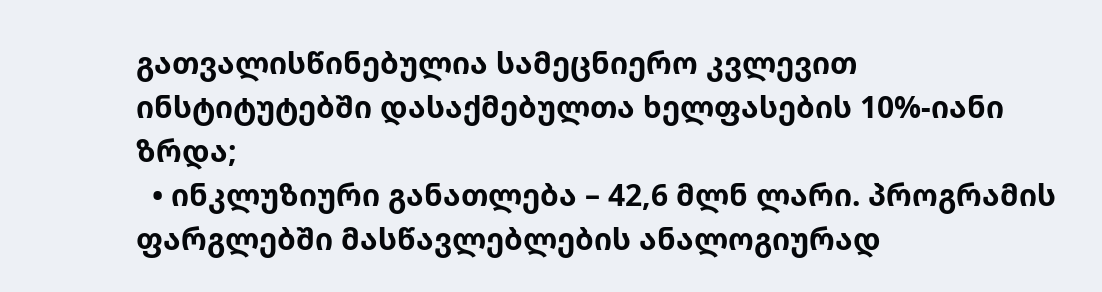გათვალისწინებულია სამეცნიერო კვლევით ინსტიტუტებში დასაქმებულთა ხელფასების 10%-იანი ზრდა;
  • ინკლუზიური განათლება – 42,6 მლნ ლარი. პროგრამის ფარგლებში მასწავლებლების ანალოგიურად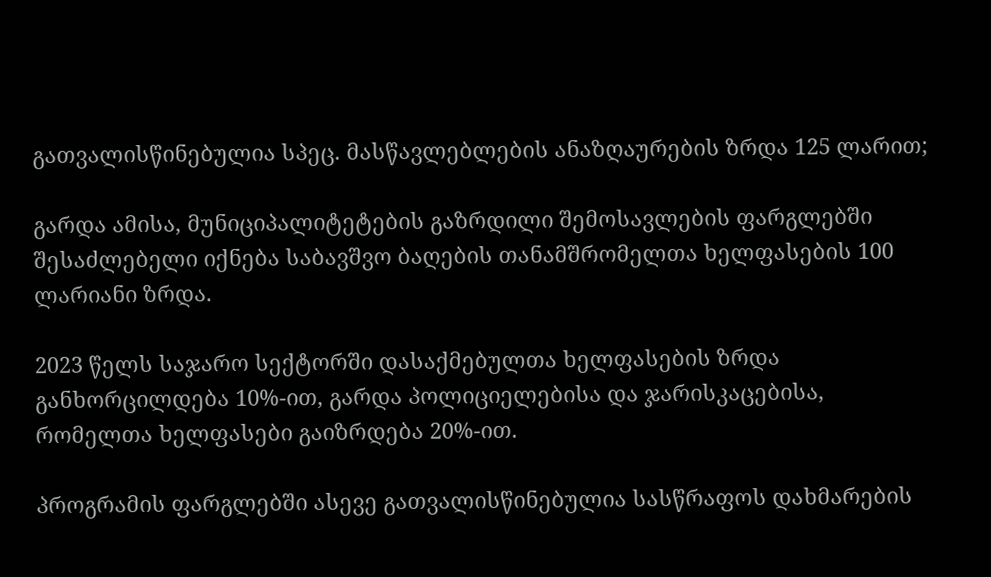გათვალისწინებულია სპეც. მასწავლებლების ანაზღაურების ზრდა 125 ლარით;

გარდა ამისა, მუნიციპალიტეტების გაზრდილი შემოსავლების ფარგლებში შესაძლებელი იქნება საბავშვო ბაღების თანამშრომელთა ხელფასების 100 ლარიანი ზრდა.

2023 წელს საჯარო სექტორში დასაქმებულთა ხელფასების ზრდა განხორცილდება 10%-ით, გარდა პოლიციელებისა და ჯარისკაცებისა, რომელთა ხელფასები გაიზრდება 20%-ით.

პროგრამის ფარგლებში ასევე გათვალისწინებულია სასწრაფოს დახმარების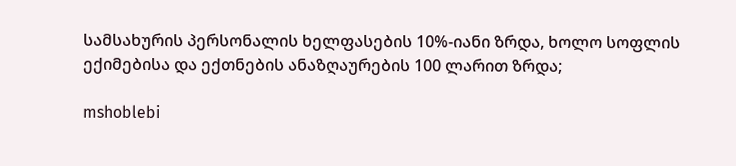სამსახურის პერსონალის ხელფასების 10%-იანი ზრდა, ხოლო სოფლის ექიმებისა და ექთნების ანაზღაურების 100 ლარით ზრდა;

mshoblebi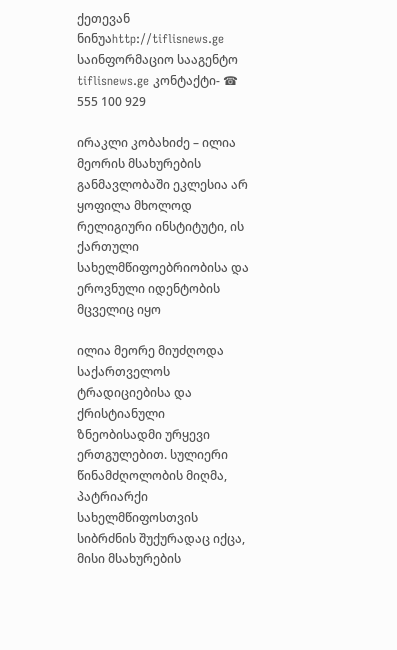ქეთევან ნინუაhttp://tiflisnews.ge
საინფორმაციო სააგენტო tiflisnews.ge კონტაქტი- ☎ 555 100 929

ირაკლი კობახიძე – ილია მეორის მსახურების განმავლობაში ეკლესია არ ყოფილა მხოლოდ რელიგიური ინსტიტუტი, ის ქართული სახელმწიფოებრიობისა და ეროვნული იდენტობის მცველიც იყო

ილია მეორე მიუძღოდა საქართველოს ტრადიციებისა და ქრისტიანული ზნეობისადმი ურყევი ერთგულებით. სულიერი წინამძღოლობის მიღმა, პატრიარქი სახელმწიფოსთვის სიბრძნის შუქურადაც იქცა, მისი მსახურების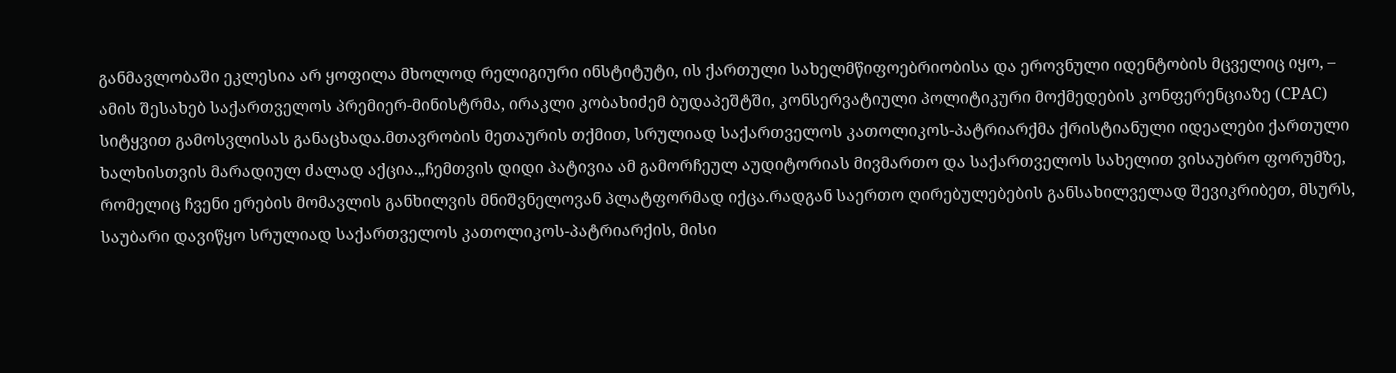განმავლობაში ეკლესია არ ყოფილა მხოლოდ რელიგიური ინსტიტუტი, ის ქართული სახელმწიფოებრიობისა და ეროვნული იდენტობის მცველიც იყო, – ამის შესახებ საქართველოს პრემიერ-მინისტრმა, ირაკლი კობახიძემ ბუდაპეშტში, კონსერვატიული პოლიტიკური მოქმედების კონფერენციაზე (CPAC) სიტყვით გამოსვლისას განაცხადა.მთავრობის მეთაურის თქმით, სრულიად საქართველოს კათოლიკოს-პატრიარქმა ქრისტიანული იდეალები ქართული ხალხისთვის მარადიულ ძალად აქცია.„ჩემთვის დიდი პატივია ამ გამორჩეულ აუდიტორიას მივმართო და საქართველოს სახელით ვისაუბრო ფორუმზე, რომელიც ჩვენი ერების მომავლის განხილვის მნიშვნელოვან პლატფორმად იქცა.რადგან საერთო ღირებულებების განსახილველად შევიკრიბეთ, მსურს, საუბარი დავიწყო სრულიად საქართველოს კათოლიკოს-პატრიარქის, მისი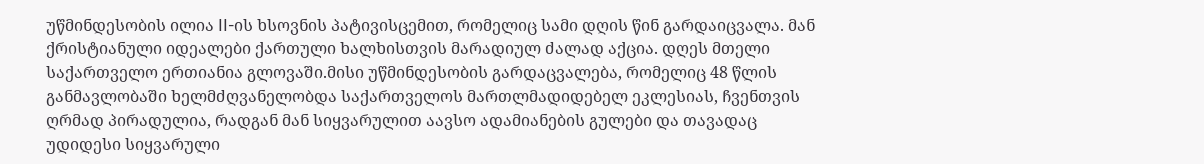უწმინდესობის ილია II-ის ხსოვნის პატივისცემით, რომელიც სამი დღის წინ გარდაიცვალა. მან ქრისტიანული იდეალები ქართული ხალხისთვის მარადიულ ძალად აქცია. დღეს მთელი საქართველო ერთიანია გლოვაში.მისი უწმინდესობის გარდაცვალება, რომელიც 48 წლის განმავლობაში ხელმძღვანელობდა საქართველოს მართლმადიდებელ ეკლესიას, ჩვენთვის ღრმად პირადულია, რადგან მან სიყვარულით აავსო ადამიანების გულები და თავადაც უდიდესი სიყვარული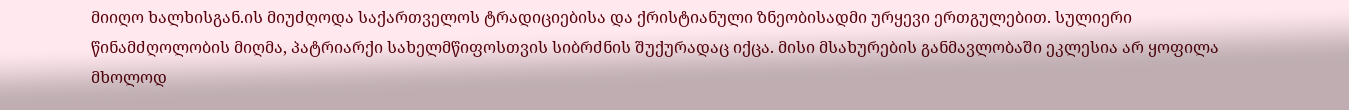მიიღო ხალხისგან.ის მიუძღოდა საქართველოს ტრადიციებისა და ქრისტიანული ზნეობისადმი ურყევი ერთგულებით. სულიერი წინამძღოლობის მიღმა, პატრიარქი სახელმწიფოსთვის სიბრძნის შუქურადაც იქცა. მისი მსახურების განმავლობაში ეკლესია არ ყოფილა მხოლოდ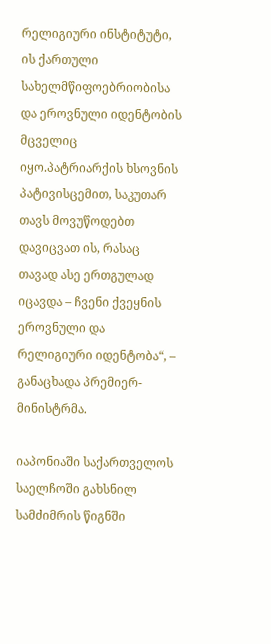რელიგიური ინსტიტუტი, ის ქართული სახელმწიფოებრიობისა და ეროვნული იდენტობის მცველიც იყო.პატრიარქის ხსოვნის პატივისცემით, საკუთარ თავს მოვუწოდებთ დავიცვათ ის, რასაც თავად ასე ერთგულად იცავდა – ჩვენი ქვეყნის ეროვნული და რელიგიური იდენტობა“, – განაცხადა პრემიერ-მინისტრმა.

იაპონიაში საქართველოს საელჩოში გახსნილ სამძიმრის წიგნში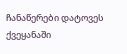ჩანაწერები დატოვეს ქვეყანაში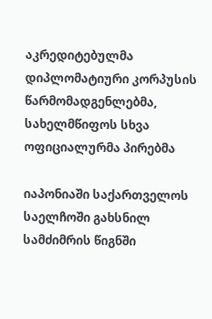აკრედიტებულმა დიპლომატიური კორპუსის წარმომადგენლებმა, სახელმწიფოს სხვა ოფიციალურმა პირებმა

იაპონიაში საქართველოს საელჩოში გახსნილ სამძიმრის წიგნში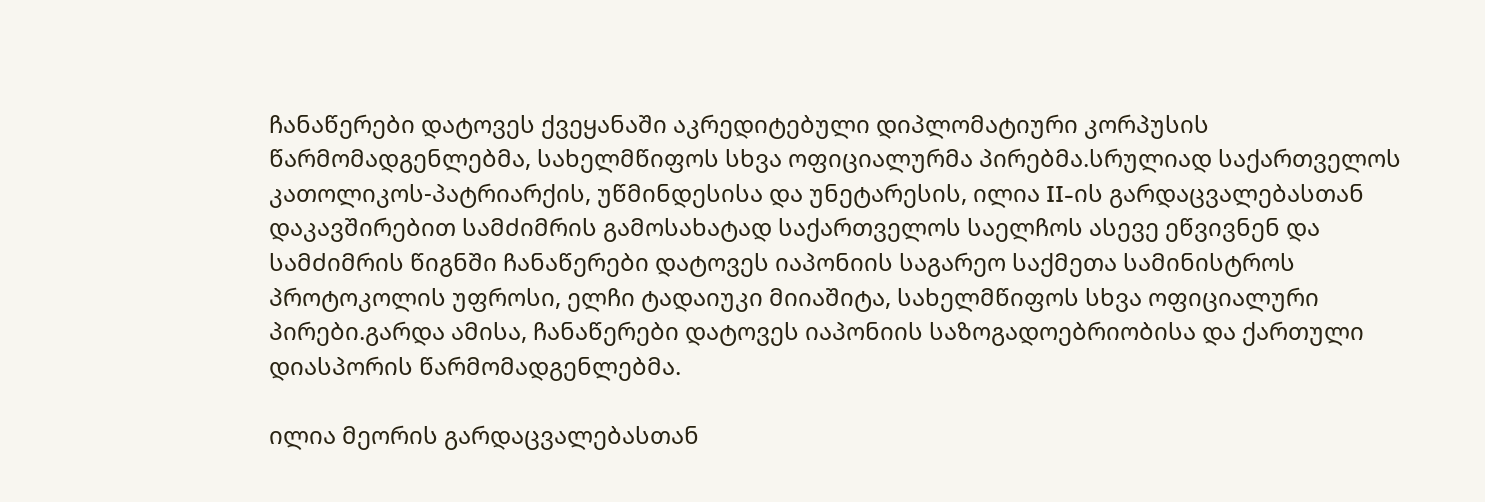ჩანაწერები დატოვეს ქვეყანაში აკრედიტებული დიპლომატიური კორპუსის წარმომადგენლებმა, სახელმწიფოს სხვა ოფიციალურმა პირებმა.სრულიად საქართველოს კათოლიკოს-პატრიარქის, უწმინდესისა და უნეტარესის, ილია II-ის გარდაცვალებასთან დაკავშირებით სამძიმრის გამოსახატად საქართველოს საელჩოს ასევე ეწვივნენ და სამძიმრის წიგნში ჩანაწერები დატოვეს იაპონიის საგარეო საქმეთა სამინისტროს პროტოკოლის უფროსი, ელჩი ტადაიუკი მიიაშიტა, სახელმწიფოს სხვა ოფიციალური პირები.გარდა ამისა, ჩანაწერები დატოვეს იაპონიის საზოგადოებრიობისა და ქართული დიასპორის წარმომადგენლებმა.

ილია მეორის გარდაცვალებასთან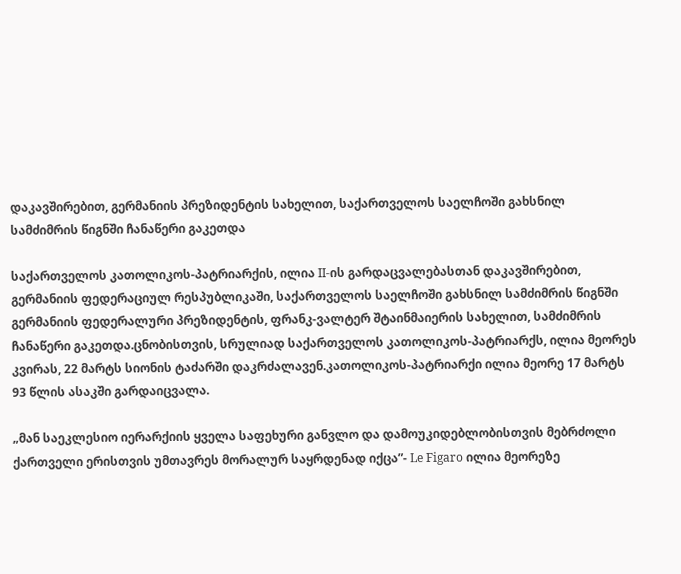დაკავშირებით, გერმანიის პრეზიდენტის სახელით, საქართველოს საელჩოში გახსნილ სამძიმრის წიგნში ჩანაწერი გაკეთდა

საქართველოს კათოლიკოს-პატრიარქის, ილია II-ის გარდაცვალებასთან დაკავშირებით, გერმანიის ფედერაციულ რესპუბლიკაში, საქართველოს საელჩოში გახსნილ სამძიმრის წიგნში გერმანიის ფედერალური პრეზიდენტის, ფრანკ-ვალტერ შტაინმაიერის სახელით, სამძიმრის ჩანაწერი გაკეთდა.ცნობისთვის, სრულიად საქართველოს კათოლიკოს-პატრიარქს, ილია მეორეს კვირას, 22 მარტს სიონის ტაძარში დაკრძალავენ.კათოლიკოს-პატრიარქი ილია მეორე 17 მარტს 93 წლის ასაკში გარდაიცვალა.

„მან საეკლესიო იერარქიის ყველა საფეხური განვლო და დამოუკიდებლობისთვის მებრძოლი ქართველი ერისთვის უმთავრეს მორალურ საყრდენად იქცა”- Le Figaro ილია მეორეზე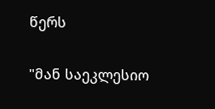წერს

"მან საეკლესიო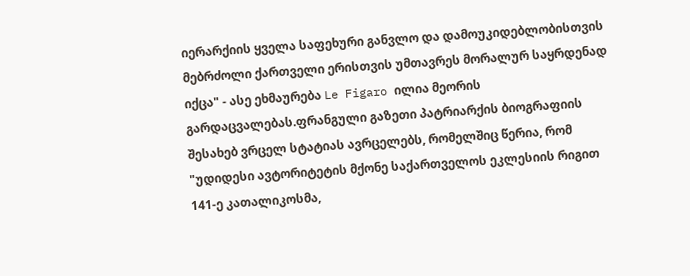იერარქიის ყველა საფეხური განვლო და დამოუკიდებლობისთვის მებრძოლი ქართველი ერისთვის უმთავრეს მორალურ საყრდენად იქცა" - ასე ეხმაურება Le Figaro ილია მეორის გარდაცვალებას.ფრანგული გაზეთი პატრიარქის ბიოგრაფიის შესახებ ვრცელ სტატიას ავრცელებს, რომელშიც წერია, რომ "უდიდესი ავტორიტეტის მქონე საქართველოს ეკლესიის რიგით 141-ე კათალიკოსმა,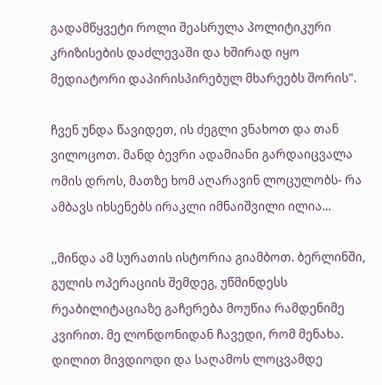გადამწყვეტი როლი შეასრულა პოლიტიკური კრიზისების დაძლევაში და ხშირად იყო მედიატორი დაპირისპირებულ მხარეებს შორის".

ჩვენ უნდა წავიდეთ, ის ძეგლი ვნახოთ და თან ვილოცოთ. მანდ ბევრი ადამიანი გარდაიცვალა ომის დროს, მათზე ხომ აღარავინ ლოცულობს- რა ამბავს იხსენებს ირაკლი იმნაიშვილი ილია...

,,მინდა ამ სურათის ისტორია გიამბოთ. ბერლინში, გულის ოპერაციის შემდეგ, უწმინდესს რეაბილიტაციაზე გაჩერება მოუწია რამდენიმე კვირით. მე ლონდონიდან ჩავედი, რომ მენახა. დილით მივდიოდი და საღამოს ლოცვამდე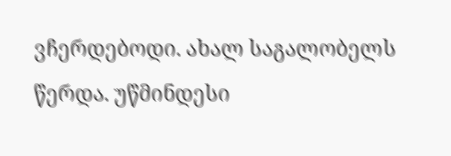ვჩერდებოდი. ახალ საგალობელს წერდა. უწმინდესი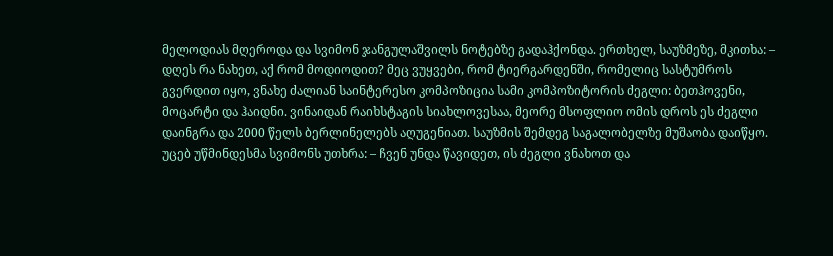მელოდიას მღეროდა და სვიმონ ჯანგულაშვილს ნოტებზე გადაჰქონდა. ერთხელ, საუზმეზე, მკითხა: – დღეს რა ნახეთ, აქ რომ მოდიოდით? მეც ვუყვები, რომ ტიერგარდენში, რომელიც სასტუმროს გვერდით იყო, ვნახე ძალიან საინტერესო კომპოზიცია სამი კომპოზიტორის ძეგლი: ბეთჰოვენი, მოცარტი და ჰაიდნი. ვინაიდან რაიხსტაგის სიახლოვესაა, მეორე მსოფლიო ომის დროს ეს ძეგლი დაინგრა და 2000 წელს ბერლინელებს აღუგენიათ. საუზმის შემდეგ საგალობელზე მუშაობა დაიწყო. უცებ უწმინდესმა სვიმონს უთხრა: – ჩვენ უნდა წავიდეთ, ის ძეგლი ვნახოთ და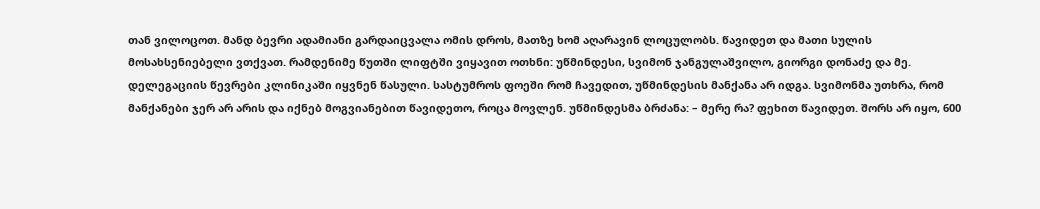თან ვილოცოთ. მანდ ბევრი ადამიანი გარდაიცვალა ომის დროს, მათზე ხომ აღარავინ ლოცულობს. წავიდეთ და მათი სულის მოსახსენიებელი ვთქვათ. რამდენიმე წუთში ლიფტში ვიყავით ოთხნი: უწმინდესი, სვიმონ ჯანგულაშვილო, გიორგი დონაძე და მე. დელეგაციის წევრები კლინიკაში იყვნენ წასული. სასტუმროს ფოეში რომ ჩავედით, უწმინდესის მანქანა არ იდგა. სვიმონმა უთხრა, რომ მანქანები ჯერ არ არის და იქნებ მოგვიანებით წავიდეთო, როცა მოვლენ. უწმინდესმა ბრძანა: – მერე რა? ფეხით წავიდეთ. შორს არ იყო, 600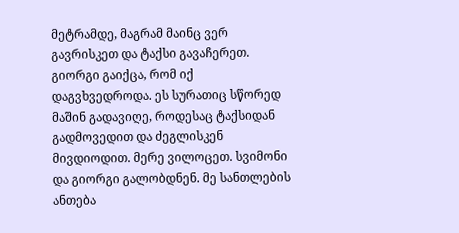მეტრამდე, მაგრამ მაინც ვერ გავრისკეთ და ტაქსი გავაჩერეთ. გიორგი გაიქცა, რომ იქ დაგვხვედროდა. ეს სურათიც სწორედ მაშინ გადავიღე, როდესაც ტაქსიდან გადმოვედით და ძეგლისკენ მივდიოდით. მერე ვილოცეთ. სვიმონი და გიორგი გალობდნენ. მე სანთლების ანთება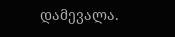დამევალა.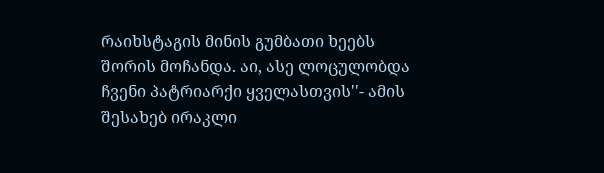რაიხსტაგის მინის გუმბათი ხეებს შორის მოჩანდა. აი, ასე ლოცულობდა ჩვენი პატრიარქი ყველასთვის''- ამის შესახებ ირაკლი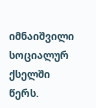იმნაიშვილი  სოციალურ ქსელში წერს.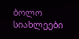ბოლო სიახლეები